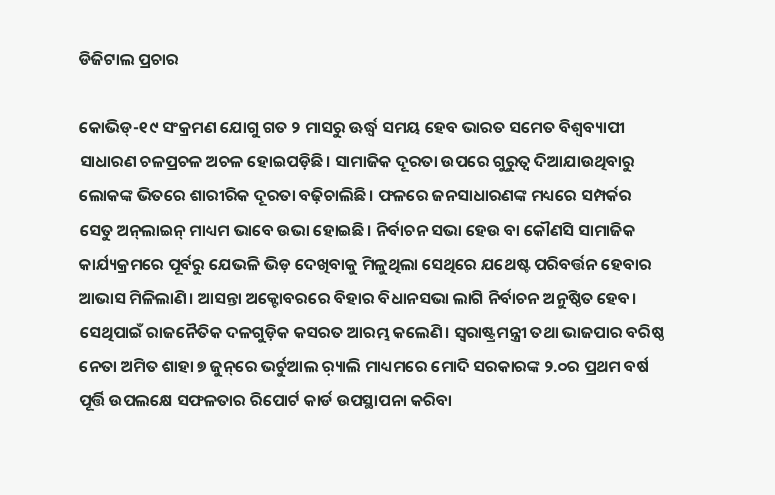ଡିଜିଟାଲ ପ୍ରଚାର

କୋଭିଡ୍‌-୧୯ ସଂକ୍ରମଣ ଯୋଗୁ ଗତ ୨ ମାସରୁ ଊର୍ଦ୍ଧ୍ୱ ସମୟ ହେବ ଭାରତ ସମେତ ବିଶ୍ୱବ୍ୟାପୀ ସାଧାରଣ ଚଳପ୍ରଚଳ ଅଚଳ ହୋଇପଡ଼ିଛି। ସାମାଜିକ ଦୂରତା ଉପରେ ଗୁରୁତ୍ୱ ଦିଆଯାଉଥିବାରୁ ଲୋକଙ୍କ ଭିତରେ ଶାରୀରିକ ଦୂରତା ବଢ଼ିଚାଲିଛି। ଫଳରେ ଜନସାଧାରଣଙ୍କ ମଧ୍ୟରେ ସମ୍ପର୍କର ସେତୁ ଅନ୍‌ଲାଇନ୍‌ ମାଧ୍ୟମ ଭାବେ ଉଭା ହୋଇଛି। ନିର୍ବାଚନ ସଭା ହେଉ ବା କୌଣସି ସାମାଜିକ କାର୍ଯ୍ୟକ୍ରମରେ ପୂର୍ବରୁ ଯେଭଳି ଭିଡ଼ ଦେଖିବାକୁ ମିଳୁଥିଲା ସେଥିରେ ଯଥେଷ୍ଟ ପରିବର୍ତ୍ତନ ହେବାର ଆଭାସ ମିଳିଲାଣି। ଆସନ୍ତା ଅକ୍ଟୋବରରେ ବିହାର ବିଧାନସଭା ଲାଗି ନିର୍ବାଚନ ଅନୁଷ୍ଠିତ ହେବ। ସେଥିପାଇଁ ରାଜନୈତିକ ଦଳଗୁଡ଼ିକ କସରତ ଆରମ୍ଭ କଲେଣି। ସ୍ବରାଷ୍ଟ୍ରମନ୍ତ୍ରୀ ତଥା ଭାଜପାର ବରିଷ୍ଠ ନେତା ଅମିତ ଶାହା ୭ ଜୁନ୍‌ରେ ଭର୍ଚୁଆଲ ର଼୍ୟାଲି ମାଧ୍ୟମରେ ମୋଦି ସରକାରଙ୍କ ୨.୦ର ପ୍ରଥମ ବର୍ଷ ପୂର୍ତ୍ତି ଉପଲକ୍ଷେ ସଫଳତାର ରିପୋର୍ଟ କାର୍ଡ ଉପସ୍ଥାପନା କରିବା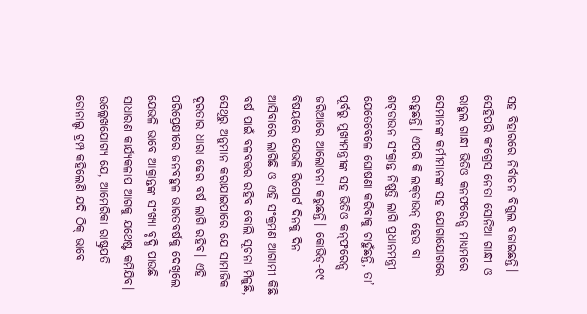ସହ ବିହାରରେ ନିର୍ବାଚନ ବିଗୁଲ ବଜାଇଛନ୍ତି। ସେହିପରି କଂଗ୍ରେସ ନେତା ସୋନିଆ ଗାନ୍ଧୀ ଓ ରାହୁଲ ଗାନ୍ଧୀ ଭିଡିଓ କନଫରେନ୍ସ ମାଧ୍ୟମରେ ସେମାନଙ୍କ କର୍ମୀମାନଙ୍କ ସହ ଯୋଗାଯୋଗରେ ରହୁଛନ୍ତି। ଏପରି କି ଲକ୍‌ଡାଉନ୍‌ ହେଉ ବା ଶଟ୍‌ଡାଉନ ସଂକ୍ରାନ୍ତ ନିଷ୍ପତ୍ତି ଲାଗି ପ୍ରଧାନମନ୍ତ୍ରୀ ଯେତେବେଳେ ଘୋଷଣା କରିବାକୁ ଚାହୁଁଛନ୍ତି, ତା’ ପୂର୍ବରୁ ମୁଖ୍ୟମନ୍ତ୍ରୀଙ୍କ ସହ ଭିଡିଓ କନ୍‌ଫରେନ୍ସ ଜରିଆରେ ଆଲୋଚନା କରୁଛନ୍ତି। କୋଭିଡ୍‌-୧୯ ବିଷୟରେ ଯେଭଳି ରିପୋର୍ଟ ଦିନକୁ ଦିନ ଆସିବାରେ ଲାଗିଛି ଓ ଏହି ସଂକ୍ରମଣ ଆଗାମୀ କିଛି ବର୍ଷ ପାଇଁ ବଳବତ୍ତର ରହିବ ବୋଲି ସୂଚନା ମିଳୁଛି, ସେଥିରୁ ଅନୁମାନ କରାଯାଇପାରେ ଯେ ସାମାଜିକ ଦୂରତାର ଧାରା ଢେର ବର୍ଷ ଲାଗି ରହିବ। ଏହି ପରିପ୍ରେକ୍ଷୀରେ ଜନବହୁଳ ଭାରତବର୍ଷକୁ ଦେଖିଲେ ଯେଭଳି ଭାବେ ଆକ୍ରାନ୍ତଙ୍କ ସଂଖ୍ୟା ବୃଦ୍ଧି ପାଉଛି ସାଧାରଣ କାର୍ଯ୍ୟକଳାପ ଆଗକୁ ଯଥେଷ୍ଟ କମିଯିବ। ଉଲ୍ଲେଖଯୋଗ୍ୟ ଯେ, ଆମେରିକା ରାଷ୍ଟ୍ରପତି ଡୋନାଲ୍ଡ ଟ୍ରମ୍ପ କହିଲେଣି ଯଦି ଠିକ୍‌ ଭାବେ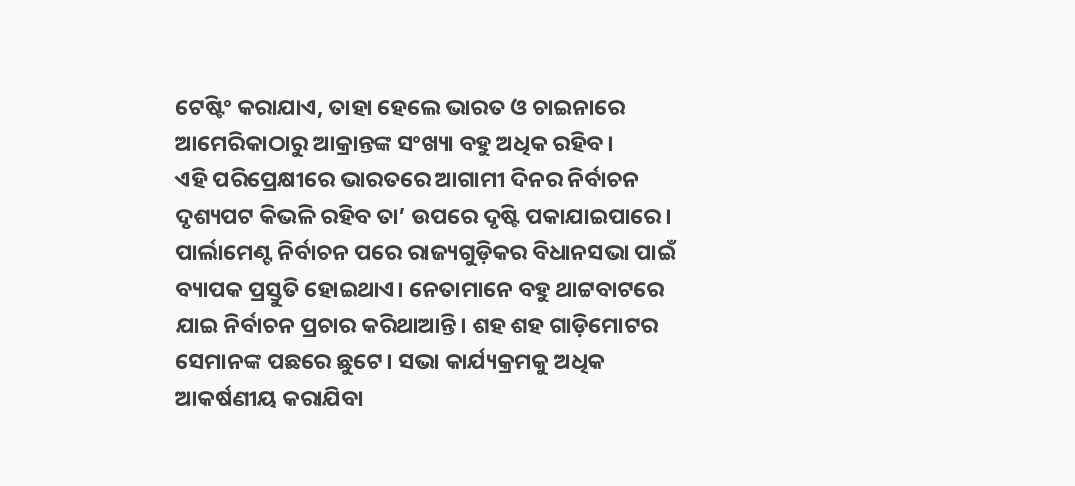ଟେଷ୍ଟିଂ କରାଯାଏ, ତାହା ହେଲେ ଭାରତ ଓ ଚାଇନାରେ ଆମେରିକାଠାରୁ ଆକ୍ରାନ୍ତଙ୍କ ସଂଖ୍ୟା ବହୁ ଅଧିକ ରହିବ।
ଏହି ପରିପ୍ରେକ୍ଷୀରେ ଭାରତରେ ଆଗାମୀ ଦିନର ନିର୍ବାଚନ ଦୃଶ୍ୟପଟ କିଭଳି ରହିବ ତା’ ଉପରେ ଦୃଷ୍ଟି ପକାଯାଇପାରେ। ପାର୍ଲାମେଣ୍ଟ ନିର୍ବାଚନ ପରେ ରାଜ୍ୟଗୁଡ଼ିକର ବିଧାନସଭା ପାଇଁ ବ୍ୟାପକ ପ୍ରସ୍ତୁତି ହୋଇଥାଏ। ନେତାମାନେ ବହୁ ଥାଟ୍ଟବାଟରେ ଯାଇ ନିର୍ବାଚନ ପ୍ରଚାର କରିଥାଆନ୍ତି। ଶହ ଶହ ଗାଡ଼ିମୋଟର ସେମାନଙ୍କ ପଛରେ ଛୁଟେ। ସଭା କାର୍ଯ୍ୟକ୍ରମକୁ ଅଧିକ ଆକର୍ଷଣୀୟ କରାଯିବା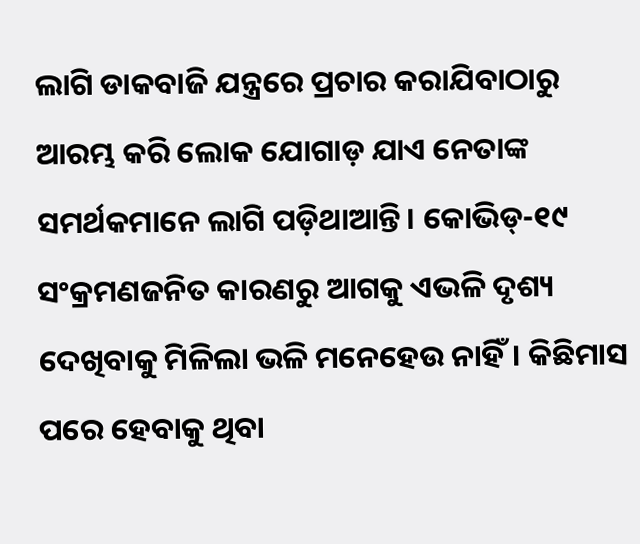ଲାଗି ଡାକବାଜି ଯନ୍ତ୍ରରେ ପ୍ରଚାର କରାଯିବାଠାରୁ ଆରମ୍ଭ କରି ଲୋକ ଯୋଗାଡ଼ ଯାଏ ନେତାଙ୍କ ସମର୍ଥକମାନେ ଲାଗି ପଡ଼ିଥାଆନ୍ତି। କୋଭିଡ୍‌-୧୯ ସଂକ୍ରମଣଜନିତ କାରଣରୁ ଆଗକୁ ଏଭଳି ଦୃଶ୍ୟ ଦେଖିବାକୁ ମିଳିଲା ଭଳି ମନେହେଉ ନାହିଁ। କିଛିମାସ ପରେ ହେବାକୁ ଥିବା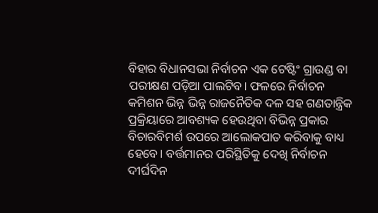ବିହାର ବିଧାନସଭା ନିର୍ବାଚନ ଏକ ଟେଷ୍ଟିଂ ଗ୍ରାଉଣ୍ଡ ବା ପରୀକ୍ଷଣ ପଡ଼ିଆ ପାଲଟିବ। ଫଳରେ ନିର୍ବାଚନ କମିଶନ ଭିନ୍ନ ଭିନ୍ନ ରାଜନୈତିକ ଦଳ ସହ ଗଣତାନ୍ତ୍ରିକ ପ୍ରକ୍ରିୟାରେ ଆବଶ୍ୟକ ହେଉଥିବା ବିଭିନ୍ନ ପ୍ରକାର ବିଚାରବିମର୍ଶ ଉପରେ ଆଲୋକପାତ କରିବାକୁ ବାଧ୍ୟ ହେବେ। ବର୍ତ୍ତମାନର ପରିସ୍ଥିତିକୁ ଦେଖି ନିର୍ବାଚନ ଦୀର୍ଘଦିନ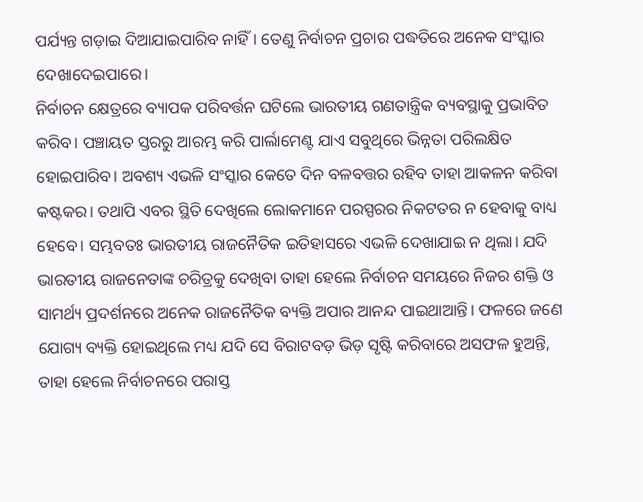ପର୍ଯ୍ୟନ୍ତ ଗଡ଼ାଇ ଦିଆଯାଇପାରିବ ନାହିଁ। ତେଣୁ ନିର୍ବାଚନ ପ୍ରଚାର ପଦ୍ଧତିରେ ଅନେକ ସଂସ୍କାର ଦେଖାଦେଇପାରେ।
ନିର୍ବାଚନ କ୍ଷେତ୍ରରେ ବ୍ୟାପକ ପରିବର୍ତ୍ତନ ଘଟିଲେ ଭାରତୀୟ ଗଣତାନ୍ତ୍ରିକ ବ୍ୟବସ୍ଥାକୁ ପ୍ରଭାବିତ କରିବ। ପଞ୍ଚାୟତ ସ୍ତରରୁ ଆରମ୍ଭ କରି ପାର୍ଲାମେଣ୍ଟ ଯାଏ ସବୁଥିରେ ଭିନ୍ନତା ପରିଲକ୍ଷିତ ହୋଇପାରିବ। ଅବଶ୍ୟ ଏଭଳି ସଂସ୍କାର କେତେ ଦିନ ବଳବତ୍ତର ରହିବ ତାହା ଆକଳନ କରିବା କଷ୍ଟକର। ତଥାପି ଏବର ସ୍ଥିତି ଦେଖିଲେ ଲୋକମାନେ ପରସ୍ପରର ନିକଟତର ନ ହେବାକୁ ବାଧ୍ୟ ହେବେ। ସମ୍ଭବତଃ ଭାରତୀୟ ରାଜନୈତିକ ଇତିହାସରେ ଏଭଳି ଦେଖାଯାଇ ନ ଥିଲା। ଯଦି ଭାରତୀୟ ରାଜନେତାଙ୍କ ଚରିତ୍ରକୁ ଦେଖିବା ତାହା ହେଲେ ନିର୍ବାଚନ ସମୟରେ ନିଜର ଶକ୍ତି ଓ ସାମର୍ଥ୍ୟ ପ୍ରଦର୍ଶନରେ ଅନେକ ରାଜନୈତିକ ବ୍ୟକ୍ତି ଅପାର ଆନନ୍ଦ ପାଇଥାଆନ୍ତି। ଫଳରେ ଜଣେ ଯୋଗ୍ୟ ବ୍ୟକ୍ତି ହୋଇଥିଲେ ମଧ୍ୟ ଯଦି ସେ ବିରାଟବଡ଼ ଭିଡ଼ ସୃଷ୍ଟି କରିବାରେ ଅସଫଳ ହୁଅନ୍ତି, ତାହା ହେଲେ ନିର୍ବାଚନରେ ପରାସ୍ତ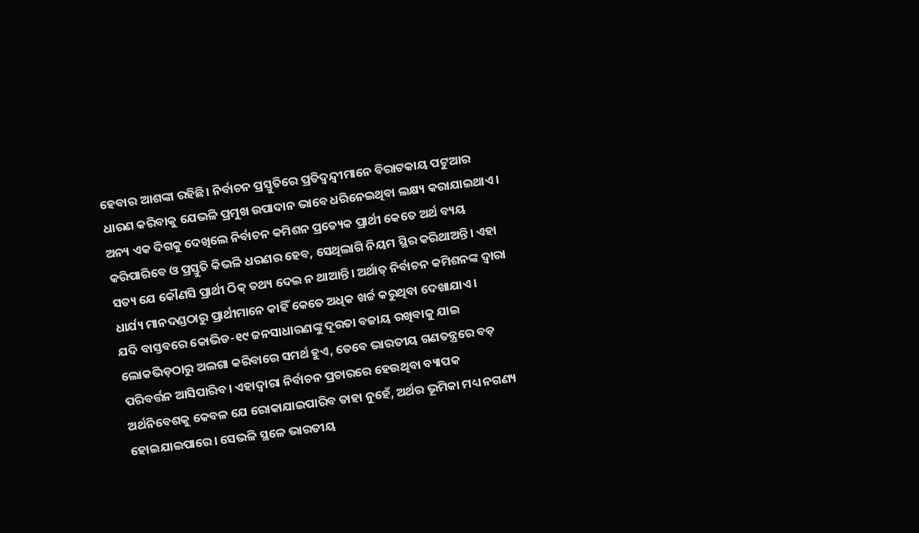ହେବାର ଆଶଙ୍କା ରହିଛି। ନିର୍ବାଚନ ପ୍ରସ୍ତୁତିରେ ପ୍ରତିଦ୍ୱନ୍ଦ୍ୱୀମାନେ ବିରାଟକାୟ ପଟୁଆର ଧାରଣ କରିବାକୁ ଯେଭଳି ପ୍ରମୁଖ ଉପାଦାନ ଭାବେ ଧରିନେଇଥିବା ଲକ୍ଷ୍ୟ କରାଯାଇଥାଏ। ଅନ୍ୟ ଏକ ଦିଗକୁ ଦେଖିଲେ ନିର୍ବାଚନ କମିଶନ ପ୍ରତ୍ୟେକ ପ୍ରାର୍ଥୀ କେତେ ଅର୍ଥ ବ୍ୟୟ କରିପାରିବେ ଓ ପ୍ରସ୍ତୁତି କିଭଳି ଧରଣର ହେବ, ସେଥିଲାଗି ନିୟମ ସ୍ଥିର କରିଥାଅନ୍ତି। ଏହା ସତ୍ୟ ଯେ କୌଣସି ପ୍ରାର୍ଥୀ ଠିକ୍‌ ତଥ୍ୟ ଦେଇ ନ ଥାଆନ୍ତି। ଅର୍ଥାତ୍‌ ନିର୍ବାଚନ କମିଶନଙ୍କ ଦ୍ୱାରା ଧାର୍ଯ୍ୟ ମାନଦଣ୍ଡଠାରୁ ପ୍ରାର୍ଥୀମାନେ କାହିଁ କେତେ ଅଧିକ ଖର୍ଚ୍ଚ କରୁଥିବା ଦେଖାଯାଏ।
ଯଦି ବାସ୍ତବରେ କୋଭିଡ-୧୯ ଜନସାଧାରଣଙ୍କୁ ଦୂରତା ବଜାୟ ରଖିବାକୁ ଯାଇ ଲୋକଭିଡ଼ଠାରୁ ଅଲଗା କରିବାରେ ସମର୍ଥ ହୁଏ, ତେବେ ଭାରତୀୟ ଗଣତନ୍ତ୍ରରେ ବଡ଼ ପରିବର୍ତ୍ତନ ଆସିପାରିବ। ଏହାଦ୍ୱାରା ନିର୍ବାଚନ ପ୍ରଚାରରେ ହେଉଥିବା ବ୍ୟାପକ ଅର୍ଥନିବେଶକୁ କେବଳ ଯେ ରୋକାଯାଇପାରିବ ତାହା ନୁହେଁ, ଅର୍ଥର ଭୂମିକା ମଧ୍ୟ ନଗଣ୍ୟ ହୋଇଯାଇପାରେ। ସେଭଳି ସ୍ଥଳେ ଭାରତୀୟ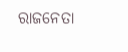ରାଜନେତା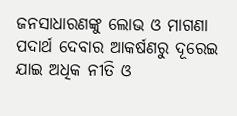ଜନସାଧାରଣଙ୍କୁ ଲୋଭ ଓ ମାଗଣା ପଦାର୍ଥ ଦେବାର ଆକର୍ଷଣରୁ ଦୂରେଇ ଯାଇ ଅଧିକ ନୀତି ଓ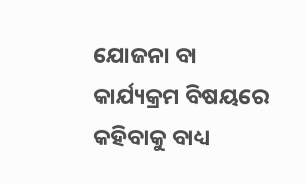ଯୋଜନା ବା କାର୍ଯ୍ୟକ୍ରମ ବିଷୟରେ କହିବାକୁ ବାଧ୍ୟ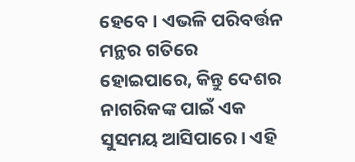ହେବେ। ଏଭଳି ପରିବର୍ତ୍ତନ ମନ୍ଥର ଗତିରେ ହୋଇପାରେ, କିନ୍ତୁ ଦେଶର ନାଗରିକଙ୍କ ପାଇଁ ଏକ ସୁସମୟ ଆସିପାରେ। ଏହି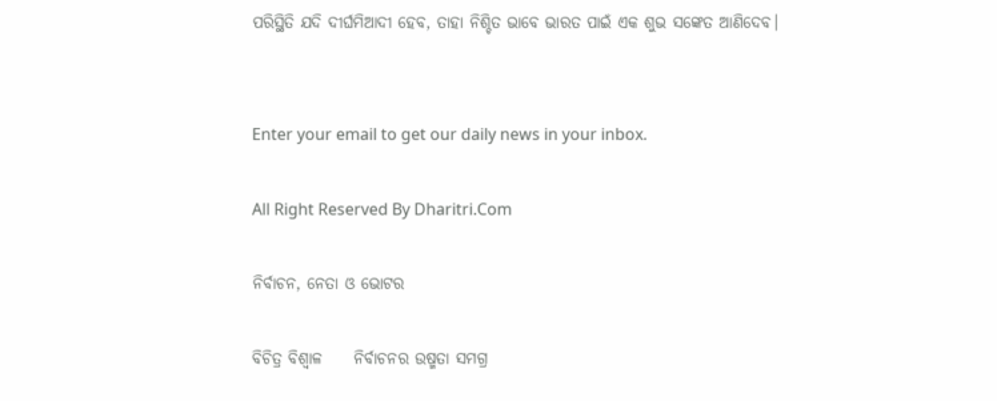ପରିସ୍ଥିତି ଯଦି ଦୀର୍ଘମିଆଦୀ ହେବ, ତାହା ନିଶ୍ଚିତ ଭାବେ ଭାରତ ପାଇଁ ଏକ ଶୁଭ ସଙ୍କେତ ଆଣିଦେବ।


Enter your email to get our daily news in your inbox.

All Right Reserved By Dharitri.Com

ନିର୍ବାଚନ, ନେତା ଓ ଭୋଟର

ବିଚିତ୍ର ବିଶ୍ୱାଳ     ନିର୍ବାଚନର ଉଷ୍ମତା ସମଗ୍ର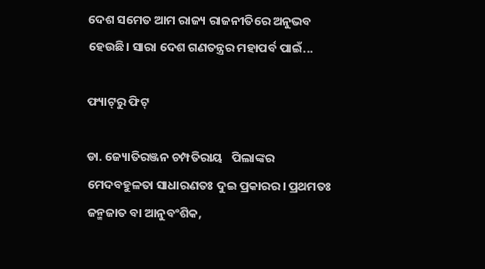ଦେଶ ସମେତ ଆମ ରାଜ୍ୟ ରାଜନୀତିରେ ଅନୁଭବ ହେଉଛି। ସାରା ଦେଶ ଗଣତନ୍ତ୍ରର ମହାପର୍ବ ପାଇଁ...

ଫ୍ୟାଟ୍‌ରୁ ଫିଟ୍‌

ଡା. ଜ୍ୟୋତିରଞ୍ଜନ ଚମ୍ପତିରାୟ   ପିଲାଙ୍କର ମେଦବହୁଳତା ସାଧାରଣତଃ ଦୁଇ ପ୍ରକାରର। ପ୍ରଥମତଃ ଜନ୍ମଜାତ ବା ଆନୁବଂଶିକ,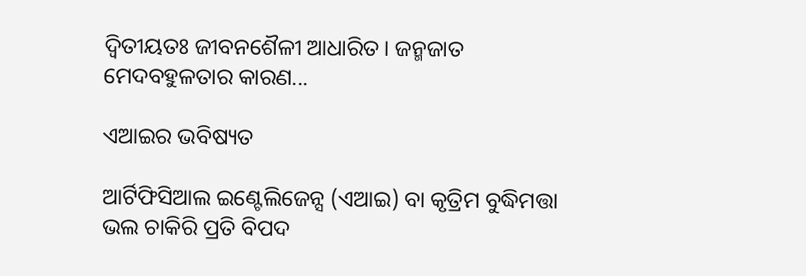ଦ୍ୱିତୀୟତଃ ଜୀବନଶୈଳୀ ଆଧାରିତ। ଜନ୍ମଜାତ ମେଦବହୁଳତାର କାରଣ...

ଏଆଇର ଭବିଷ୍ୟତ

ଆର୍ଟିଫିସିଆଲ ଇଣ୍ଟେଲିଜେନ୍ସ (ଏଆଇ) ବା କୃତ୍ରିମ ବୁଦ୍ଧିମତ୍ତା ଭଲ ଚାକିରି ପ୍ରତି ବିପଦ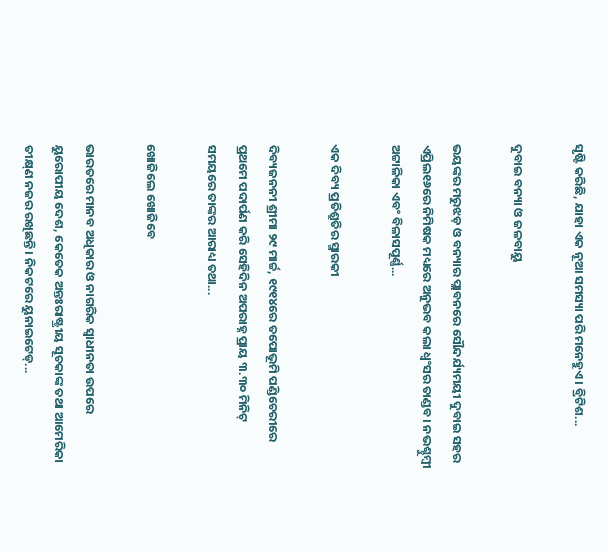ସୃଷ୍ଟି କରିଛି, ଯାହା ଏକ ନୂଆ ସମସ୍ୟା ପରି ମନେହୁଏ। ବ୍ରିଟିଶ...

ଦୁବାଇ ବନ୍ୟା ଓ ଜଳବାୟୁ

ଭୟଙ୍କର ମରୁଝଡ଼ ଓ ବନ୍ୟାର ପ୍ଲାବନରେ ସୌନ୍ଦର୍ଯ୍ୟମୟୀ ଦୁବାଇ ସହର ଏପ୍ରିଲ୧୬ରେ ନିମିଷକ ମଧ୍ୟରେ ଅନୁଭବ କଲା ଧ୍ବଂସର ତାଣ୍ଡବ। ନଭଶ୍ଚୁମ୍ବୀ ଅଟ୍ଟାଳିକା ଏବଂ ବିଳାସପୂର୍ଣ୍ଣ...

ଏକ ଦିବ୍ୟ ପ୍ରତିଶ୍ରୁତିର ସ୍ମାରକୀ

ଦିବ୍ୟଜନନୀ ଶ୍ରୀମା ୨୯ ମାର୍ଚ୍ଚ, ୧୯୧୪ରେ ତପୋଭୂମି ପଣ୍ଡିଚେରୀରେ ପ୍ରଥମେ ପଦାର୍ପଣ କରି ସେହିଦିନ ଅପରାହ୍ନ ପ୍ରାୟ ୩.୩୦ ମିନିଟ୍‌ ସମୟରେ ତାଙ୍କର ଆରାଧ୍ୟ ତଥା...

ଖୋଜିଲେ ଖୋଜିବେ

ଭାରତରେ ମାନବ ଅଧିକାର ଓ ନାଗରିକ ସ୍ବାଧୀନତା ଉପରେ ୟୁରୋପୀୟ ଦେଶ, କେତେକ ଅନ୍ତଃରାଷ୍ଟ୍ରୀୟ ସୂଚକାଙ୍କ ତଥା ଆମେରିକା ତୀକ୍ଷ୍‌ଣ ନଜର ରଖିଛନ୍ତି। ନିକଟରେ ୟୁନାଇଟେଡ୍‌...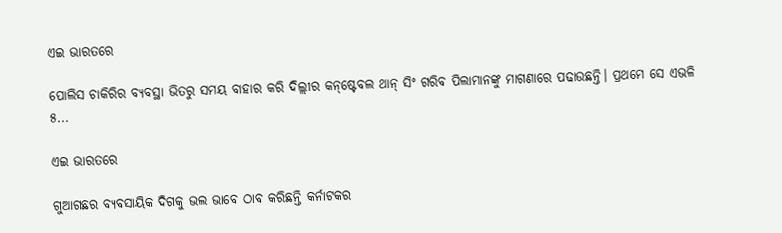ଏଇ ଭାରତରେ

ପୋଲିସ ଚାକିରିର ବ୍ୟବସ୍ଥା ଭିତରୁ ସମୟ ବାହାର କରି ଦିଲ୍ଲୀର କନ୍‌ଷ୍ଟେବଲ ଥାନ୍‌ ସିଂ ଗରିବ ପିଲାମାନଙ୍କୁ ମାଗଣାରେ ପଢାଉଛନ୍ତି। ପ୍ରଥମେ ସେ ଏଭଳି ୫...

ଏଇ ଭାରତରେ

ଗୁଆଗଛର ବ୍ୟବସାୟିକ ଦିଗକୁ ଭଲ ଭାବେ ଠାବ କରିଛନ୍ତି କର୍ନାଟକର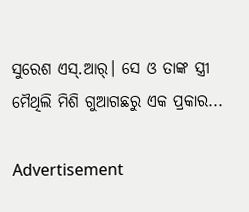ସୁରେଶ ଏସ୍‌.ଆର୍‌। ସେ ଓ ତାଙ୍କ ସ୍ତ୍ରୀ ମୈଥିଲି ମିଶି ଗୁଆଗଛରୁ ଏକ ପ୍ରକାର...

Advertisement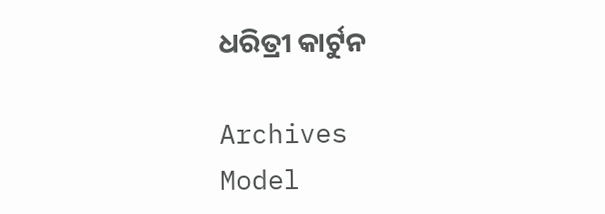ଧରିତ୍ରୀ କାର୍ଟୁନ

Archives
Model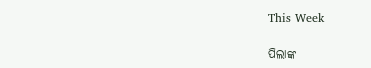This Week

ପିଲାଙ୍କ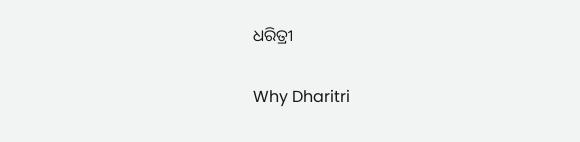ଧରିତ୍ରୀ

Why Dharitri